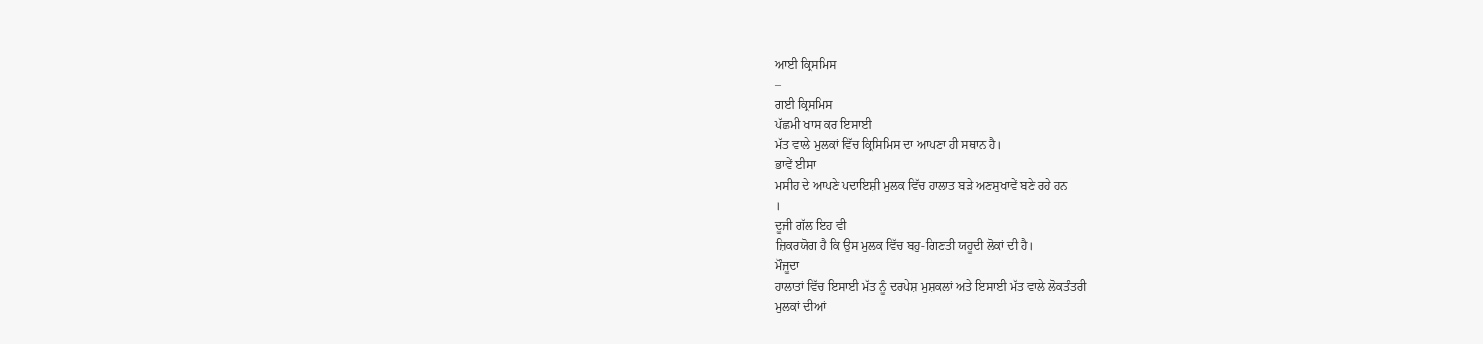ਆਈ ਕ੍ਰਿਸਮਿਸ
–
ਗਈ ਕ੍ਰਿਸਮਿਸ
ਪੱਛਮੀ ਖਾਸ ਕਰ ਇਸਾਈ
ਮੱਤ ਵਾਲੇ ਮੁਲਕਾਂ ਵਿੱਚ ਕ੍ਰਿਸਿਮਿਸ ਦਾ ਆਪਣਾ ਹੀ ਸਥਾਨ ਹੈ।
ਭਾਵੇਂ ਈਸਾ
ਮਸੀਹ ਦੇ ਆਪਣੇ ਪਦਾਇਸ਼ੀ ਮੁਲਕ ਵਿੱਚ ਹਾਲਾਤ ਬੜੇ ਅਣਸੁਖਾਵੇਂ ਬਣੇ ਰਹੇ ਹਨ
।
ਦੂਜੀ ਗੱਲ ਇਹ ਵੀ
ਜ਼ਿਕਰਯੋਗ ਹੈ ਕਿ ਉਸ ਮੁਲਕ ਵਿੱਚ ਬਹੁ-ਗਿਣਤੀ ਯਹੂਦੀ ਲੋਕਾਂ ਦੀ ਹੈ।
ਮੌਜੂਦਾ
ਹਾਲਾਤਾਂ ਵਿੱਚ ਇਸਾਈ ਮੱਤ ਨੂੰ ਦਰਪੇਸ਼ ਮੁਸ਼ਕਲਾਂ ਅਤੇ ਇਸਾਈ ਮੱਤ ਵਾਲੇ ਲੋਕਤੰਤਰੀ
ਮੁਲਕਾਂ ਦੀਆਂ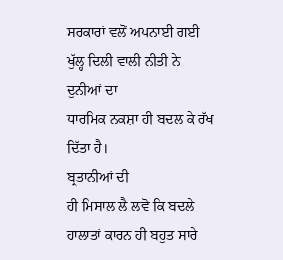ਸਰਕਾਰਾਂ ਵਲੋਂ ਅਪਨਾਈ ਗਈ ਖੁੱਲ੍ਹ ਦਿਲੀ ਵਾਲੀ ਨੀਤੀ ਨੇ ਦੁਨੀਆਂ ਦਾ
ਧਾਰਮਿਕ ਨਕਸ਼ਾ ਹੀ ਬਦਲ ਕੇ ਰੱਖ ਦਿੱਤਾ ਹੈ।
ਬ੍ਰਤਾਨੀਆਂ ਦੀ
ਹੀ ਮਿਸਾਲ ਲੈ ਲਵੋ ਕਿ ਬਦਲੇ ਹਾਲਾਤਾਂ ਕਾਰਨ ਹੀ ਬਹੁਤ ਸਾਰੇ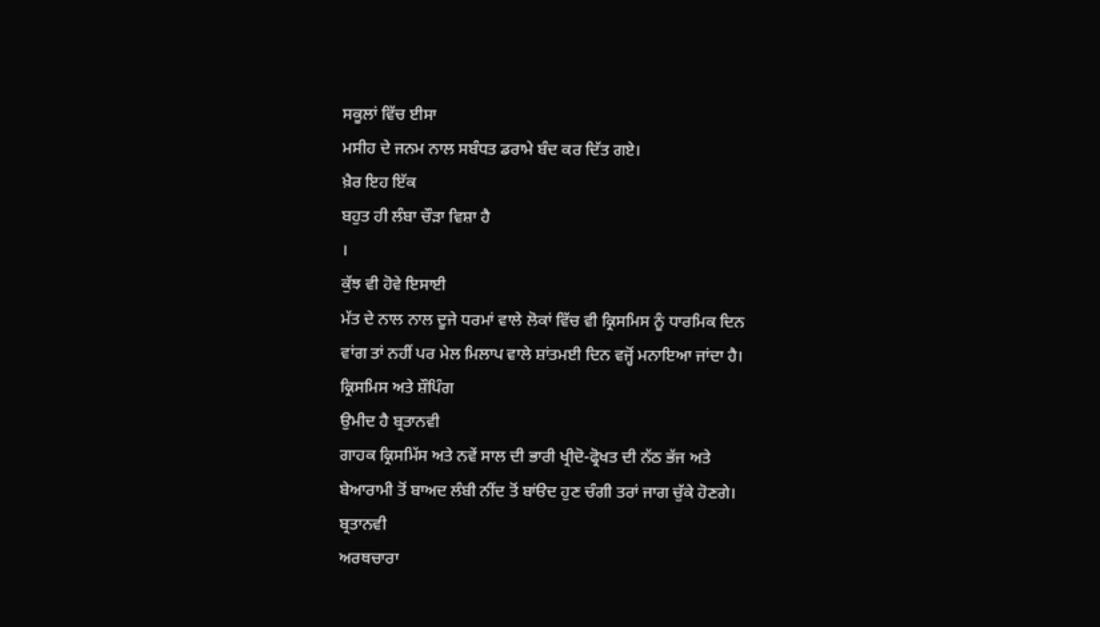ਸਕੂਲਾਂ ਵਿੱਚ ਈਸਾ
ਮਸੀਹ ਦੇ ਜਨਮ ਨਾਲ ਸਬੰਧਤ ਡਰਾਮੇ ਬੰਦ ਕਰ ਦਿੱਤ ਗਏ।
ਖ਼ੈਰ ਇਹ ਇੱਕ
ਬਹੁਤ ਹੀ ਲੰਬਾ ਚੌੜਾ ਵਿਸ਼ਾ ਹੈ
।
ਕੁੱਝ ਵੀ ਹੋਵੇ ਇਸਾਈ
ਮੱਤ ਦੇ ਨਾਲ ਨਾਲ ਦੂਜੇ ਧਰਮਾਂ ਵਾਲੇ ਲੋਕਾਂ ਵਿੱਚ ਵੀ ਕ੍ਰਿਸਮਿਸ ਨੂੰ ਧਾਰਮਿਕ ਦਿਨ
ਵਾਂਗ ਤਾਂ ਨਹੀਂ ਪਰ ਮੇਲ ਮਿਲਾਪ ਵਾਲੇ ਸ਼ਾਂਤਮਈ ਦਿਨ ਵਜ੍ਹੋਂ ਮਨਾਇਆ ਜਾਂਦਾ ਹੈ।
ਕ੍ਰਿਸਮਿਸ ਅਤੇ ਸ਼ੌਪਿੰਗ
ਉਮੀਦ ਹੈ ਬ੍ਰਤਾਨਵੀ
ਗਾਹਕ ਕ੍ਰਿਸਮਿੱਸ ਅਤੇ ਨਵੇਂ ਸਾਲ ਦੀ ਭਾਰੀ ਖ੍ਰੀਦੋ-ਫ੍ਰੋਖਤ ਦੀ ਨੱਠ ਭੱਜ ਅਤੇ
ਬੇਆਰਾਮੀ ਤੋਂ ਬਾਅਦ ਲੰਬੀ ਨੀਂਦ ਤੋਂ ਬਾਂੳਦ ਹੁਣ ਚੰਗੀ ਤਰਾਂ ਜਾਗ ਚੁੱਕੇ ਹੋਣਗੇ।
ਬ੍ਰਤਾਨਵੀ
ਅਰਥਚਾਰਾ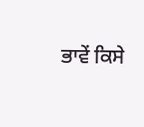ਭਾਵੇਂ ਕਿਸੇ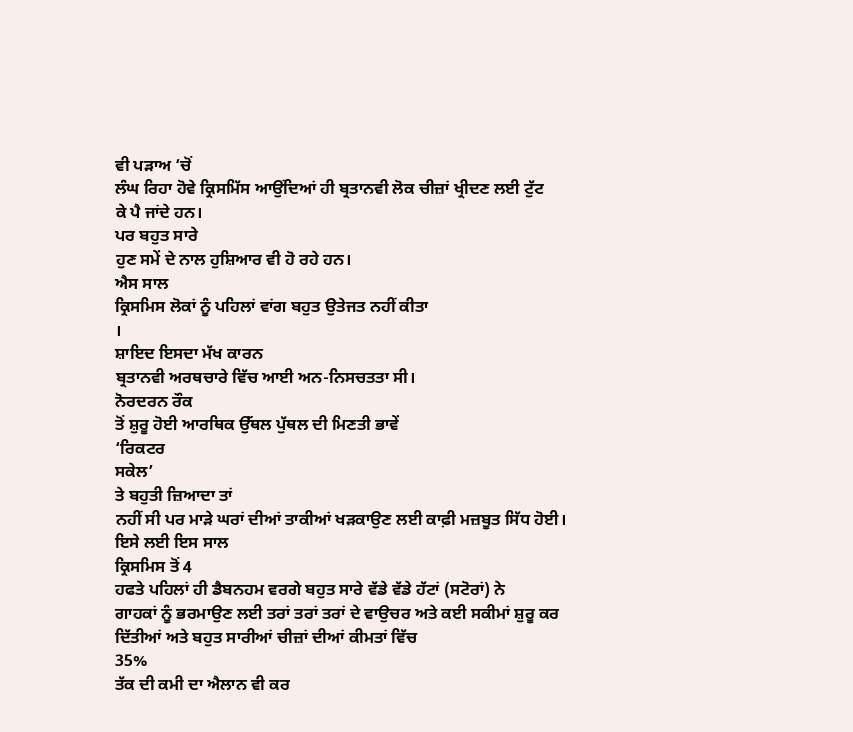ਵੀ ਪੜਾਅ ‘ਚੋਂ
ਲੰਘ ਰਿਹਾ ਹੋਵੇ ਕ੍ਰਿਸਮਿੱਸ ਆਉਂਦਿਆਂ ਹੀ ਬ੍ਰਤਾਨਵੀ ਲੋਕ ਚੀਜ਼ਾਂ ਖ੍ਰੀਦਣ ਲਈ ਟੁੱਟ
ਕੇ ਪੈ ਜਾਂਦੇ ਹਨ।
ਪਰ ਬਹੁਤ ਸਾਰੇ
ਹੁਣ ਸਮੇਂ ਦੇ ਨਾਲ ਹੁਸ਼ਿਆਰ ਵੀ ਹੋ ਰਹੇ ਹਨ।
ਐਸ ਸਾਲ
ਕ੍ਰਿਸਮਿਸ ਲੋਕਾਂ ਨੂੰ ਪਹਿਲਾਂ ਵਾਂਗ ਬਹੁਤ ਉਤੇਜਤ ਨਹੀਂ ਕੀਤਾ
।
ਸ਼ਾਇਦ ਇਸਦਾ ਮੱਖ ਕਾਰਨ
ਬ੍ਰਤਾਨਵੀ ਅਰਥਚਾਰੇ ਵਿੱਚ ਆਈ ਅਨ-ਨਿਸਚਤਤਾ ਸੀ।
ਨੋਰਦਰਨ ਰੌਕ
ਤੋਂ ਸ਼ੁਰੂ ਹੋਈ ਆਰਥਿਕ ਉੱਥਲ ਪੁੱਥਲ ਦੀ ਮਿਣਤੀ ਭਾਵੇਂ
‘ਰਿਕਟਰ
ਸਕੇਲ’
ਤੇ ਬਹੁਤੀ ਜ਼ਿਆਦਾ ਤਾਂ
ਨਹੀਂ ਸੀ ਪਰ ਮਾੜੇ ਘਰਾਂ ਦੀਆਂ ਤਾਕੀਆਂ ਖੜਕਾਉਣ ਲਈ ਕਾਫ਼ੀ ਮਜ਼ਬੂਤ ਸਿੱਧ ਹੋਈ।
ਇਸੇ ਲਈ ਇਸ ਸਾਲ
ਕ੍ਰਿਸਮਿਸ ਤੋਂ 4
ਹਫਤੇ ਪਹਿਲਾਂ ਹੀ ਡੈਬਨਹਮ ਵਰਗੇ ਬਹੁਤ ਸਾਰੇ ਵੱਡੇ ਵੱਡੇ ਹੱਟਾਂ (ਸਟੋਰਾਂ) ਨੇ
ਗਾਹਕਾਂ ਨੂੰ ਭਰਮਾਉਣ ਲਈ ਤਰਾਂ ਤਰਾਂ ਤਰਾਂ ਦੇ ਵਾਉਚਰ ਅਤੇ ਕਈ ਸਕੀਮਾਂ ਸ਼ੁਰੂ ਕਰ
ਦਿੱਤੀਆਂ ਅਤੇ ਬਹੁਤ ਸਾਰੀਆਂ ਚੀਜ਼ਾਂ ਦੀਆਂ ਕੀਮਤਾਂ ਵਿੱਚ
35%
ਤੱਕ ਦੀ ਕਮੀ ਦਾ ਐਲਾਨ ਵੀ ਕਰ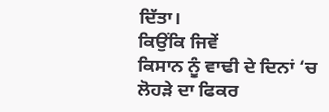ਦਿੱਤਾ।
ਕਿਉਂਕਿ ਜਿਵੇਂ
ਕਿਸਾਨ ਨੂੰ ਵਾਢੀ ਦੇ ਦਿਨਾਂ ‘ਚ
ਲੋਹੜੇ ਦਾ ਫਿਕਰ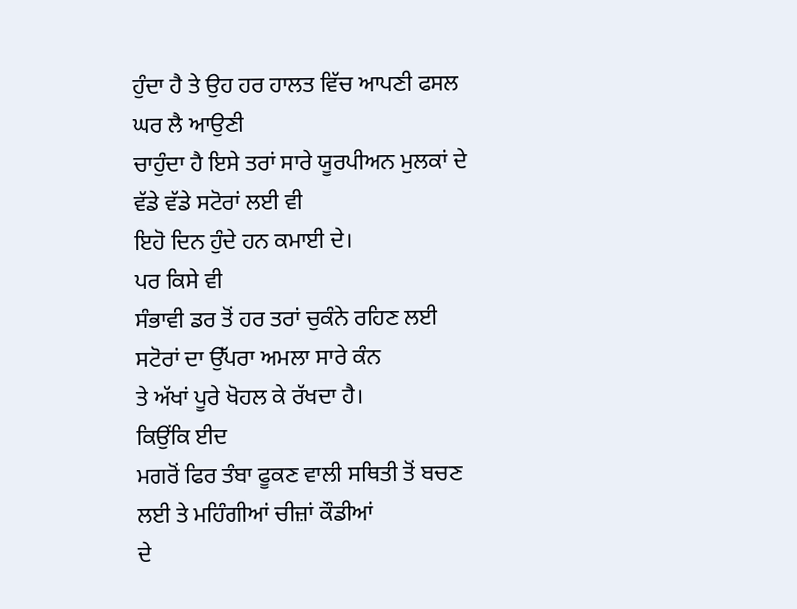ਹੁੰਦਾ ਹੈ ਤੇ ਉਹ ਹਰ ਹਾਲਤ ਵਿੱਚ ਆਪਣੀ ਫਸਲ ਘਰ ਲੈ ਆਉਣੀ
ਚਾਹੁੰਦਾ ਹੈ ਇਸੇ ਤਰਾਂ ਸਾਰੇ ਯੂਰਪੀਅਨ ਮੁਲਕਾਂ ਦੇ ਵੱਡੇ ਵੱਡੇ ਸਟੋਰਾਂ ਲਈ ਵੀ
ਇਹੋ ਦਿਨ ਹੁੰਦੇ ਹਨ ਕਮਾਈ ਦੇ।
ਪਰ ਕਿਸੇ ਵੀ
ਸੰਭਾਵੀ ਡਰ ਤੋਂ ਹਰ ਤਰਾਂ ਚੁਕੰਨੇ ਰਹਿਣ ਲਈ ਸਟੋਰਾਂ ਦਾ ਉੱਪਰਾ ਅਮਲਾ ਸਾਰੇ ਕੰਨ
ਤੇ ਅੱਖਾਂ ਪੂਰੇ ਖੋਹਲ ਕੇ ਰੱਖਦਾ ਹੈ।
ਕਿਉਂਕਿ ਈਦ
ਮਗਰੋਂ ਫਿਰ ਤੰਬਾ ਫੂਕਣ ਵਾਲੀ ਸਥਿਤੀ ਤੋਂ ਬਚਣ ਲਈ ਤੇ ਮਹਿੰਗੀਆਂ ਚੀਜ਼ਾਂ ਕੌਡੀਆਂ
ਦੇ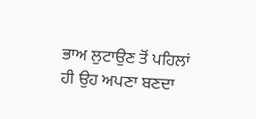ਭਾਅ ਲੁਟਾਉਣ ਤੋਂ ਪਹਿਲਾਂ ਹੀ ਉਹ ਅਪਣਾ ਬਣਦਾ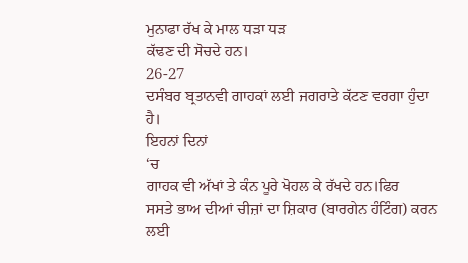ਮੁਨਾਫਾ ਰੱਖ ਕੇ ਮਾਲ ਧੜਾ ਧੜ
ਕੱਢਣ ਦੀ ਸੋਚਦੇ ਹਨ।
26-27
ਦਸੰਬਰ ਬ੍ਰਤਾਨਵੀ ਗਾਹਕਾਂ ਲਈ ਜਗਰਾਤੇ ਕੱਟਣ ਵਰਗਾ ਹੁੰਦਾ ਹੈ।
ਇਹਨਾਂ ਦਿਨਾਂ
‘ਚ
ਗਾਹਕ ਵੀ ਅੱਖਾਂ ਤੇ ਕੰਨ ਪੂਰੇ ਖੋਹਲ ਕੇ ਰੱਖਦੇ ਹਨ।ਫਿਰ
ਸਸਤੇ ਭਾਅ ਦੀਆਂ ਚੀਜ਼ਾਂ ਦਾ ਸ਼ਿਕਾਰ (ਬਾਰਗੇਨ ਹੰਟਿੰਗ) ਕਰਨ ਲਈ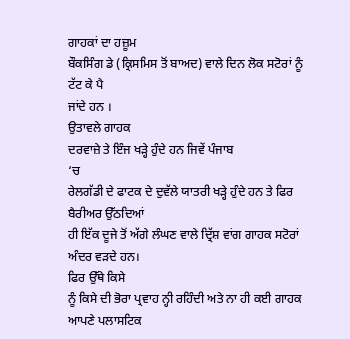ਗਾਹਕਾਂ ਦਾ ਹਜ਼ੂਮ
ਬੌਕਸਿੰਗ ਡੇ (ਕ੍ਰਿਸਮਿਸ ਤੋਂ ਬਾਅਦ) ਵਾਲੇ ਦਿਨ ਲੋਕ ਸਟੋਰਾਂ ਨੂੰ ਟੱਟ ਕੇ ਪੈ
ਜਾਂਦੇ ਹਨ ।
ਉਤਾਵਲੇ ਗਾਹਕ
ਦਰਵਾਜ਼ੇ ਤੇ ਇੰਜ ਖੜ੍ਹੇ ਹੁੰਦੇ ਹਨ ਜਿਵੇਂ ਪੰਜਾਬ
‘ਚ
ਰੇਲਗੱਡੀ ਦੇ ਫਾਟਕ ਦੇ ਦੁਵੱਲੇ ਯਾਤਰੀ ਖੜ੍ਹੇ ਹੁੰਦੇ ਹਨ ਤੇ ਫਿਰ ਬੈਰੀਅਰ ਉੱਠਦਿਆਂ
ਹੀ ਇੱਕ ਦੂਜੇ ਤੋਂ ਅੱਗੇ ਲੰਘਣ ਵਾਲੇ ਦ੍ਰਿੱਸ਼ ਵਾਂਗ ਗਾਹਕ ਸਟੋਰਾਂ ਅੰਦਰ ਵੜਦੇ ਹਨ।
ਫਿਰ ਉੱਥੇ ਕਿਸੇ
ਨੂੰ ਕਿਸੇ ਦੀ ਭੋਰਾ ਪ੍ਰਵਾਹ ਨ੍ਹੀ ਰਹਿੰਦੀ ਅਤੇ ਨਾ ਹੀ ਕਈ ਗਾਹਕ ਆਪਣੇ ਪਲਾਸਟਿਕ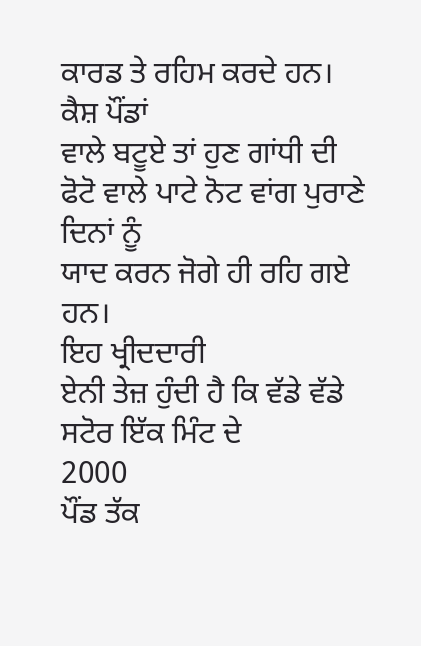ਕਾਰਡ ਤੇ ਰਹਿਮ ਕਰਦੇ ਹਨ।
ਕੈਸ਼ ਪੌਂਡਾਂ
ਵਾਲੇ ਬਟੂਏ ਤਾਂ ਹੁਣ ਗਾਂਧੀ ਦੀ ਫੋਟੋ ਵਾਲੇ ਪਾਟੇ ਨੋਟ ਵਾਂਗ ਪੁਰਾਣੇ ਦਿਨਾਂ ਨੂੰ
ਯਾਦ ਕਰਨ ਜੋਗੇ ਹੀ ਰਹਿ ਗਏ ਹਨ।
ਇਹ ਖ੍ਰੀਦਦਾਰੀ
ਏਨੀ ਤੇਜ਼ ਹੁੰਦੀ ਹੈ ਕਿ ਵੱਡੇ ਵੱਡੇ ਸਟੋਰ ਇੱਕ ਮਿੰਟ ਦੇ
2000
ਪੌਂਡ ਤੱਕ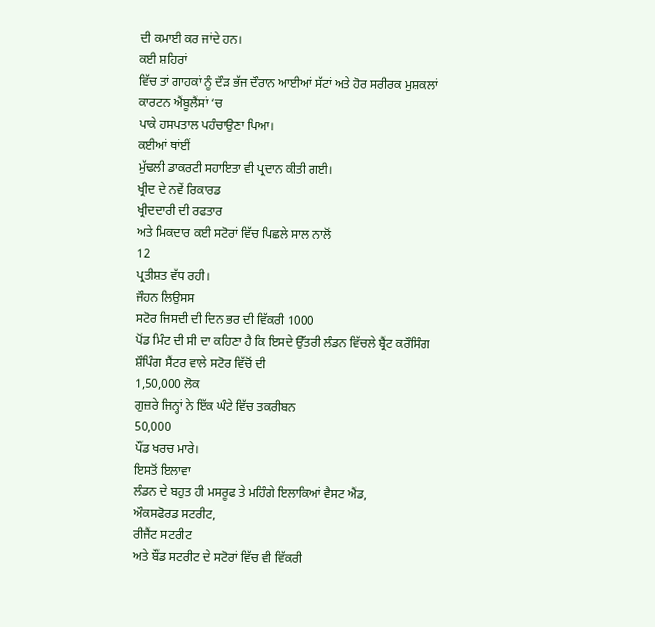ਦੀ ਕਮਾਈ ਕਰ ਜਾਂਦੇ ਹਨ।
ਕਈ ਸ਼ਹਿਰਾਂ
ਵਿੱਚ ਤਾਂ ਗਾਹਕਾਂ ਨੂੰ ਦੌੜ ਭੱਜ ਦੌਰਾਨ ਆਈਆਂ ਸੱਟਾਂ ਅਤੇ ਹੋਰ ਸਰੀਰਕ ਮੁਸ਼ਕਲਾਂ
ਕਾਰਟਨ ਐਂਬੂਲੈਂਸਾਂ ‘ਚ
ਪਾਕੇ ਹਸਪਤਾਲ ਪਹੰਚਾਉਣਾ ਪਿਆ।
ਕਈਆਂ ਥਾਂਈਂ
ਮੁੱਢਲੀ ਡਾਕਰਟੀ ਸਹਾਇਤਾ ਵੀ ਪ੍ਰਦਾਨ ਕੀਤੀ ਗਈ।
ਖ੍ਰੀਦ ਦੇ ਨਵੇਂ ਰਿਕਾਰਡ
ਖ੍ਰੀਦਦਾਰੀ ਦੀ ਰਫਤਾਰ
ਅਤੇ ਮਿਕਦਾਰ ਕਈ ਸਟੋਰਾਂ ਵਿੱਚ ਪਿਛਲੇ ਸਾਲ ਨਾਲੋਂ
12
ਪ੍ਰਤੀਸ਼ਤ ਵੱਧ ਰਹੀ।
ਜੌਹਨ ਲਿਉਸਸ
ਸਟੋਰ ਜਿਸਦੀ ਦੀ ਦਿਨ ਭਰ ਦੀ ਵਿੱਕਰੀ 1000
ਪੋਂਡ ਮਿੰਟ ਦੀ ਸੀ ਦਾ ਕਹਿਣਾ ਹੈ ਕਿ ਇਸਦੇ ਉੱਤਰੀ ਲੰਡਨ ਵਿੱਚਲੇ ਬ੍ਰੈਂਟ ਕਰੌਸਿੰਗ
ਸ਼ੌਪਿੰਗ ਸੈਂਟਰ ਵਾਲੇ ਸਟੋਰ ਵਿੱਚੋਂ ਦੀ
1,50,000 ਲੋਕ
ਗੁਜ਼ਰੇ ਜਿਨ੍ਹਾਂ ਨੇ ਇੱਕ ਘੰਟੇ ਵਿੱਚ ਤਕਰੀਬਨ
50,000
ਪੌਂਡ ਖਰਚ ਮਾਰੇ।
ਇਸਤੋਂ ਇਲਾਵਾ
ਲੰਡਨ ਦੇ ਬਹੁਤ ਹੀ ਮਸਰੂਫ ਤੇ ਮਹਿੰਗੇ ਇਲਾਕਿਆਂ ਵੈਸਟ ਐਂਡ,
ਔਕਸਫੋਰਡ ਸਟਰੀਟ,
ਰੀਜੈਂਟ ਸਟਰੀਟ
ਅਤੇ ਬੌਂਡ ਸਟਰੀਟ ਦੇ ਸਟੋਰਾਂ ਵਿੱਚ ਵੀ ਵਿੱਕਰੀ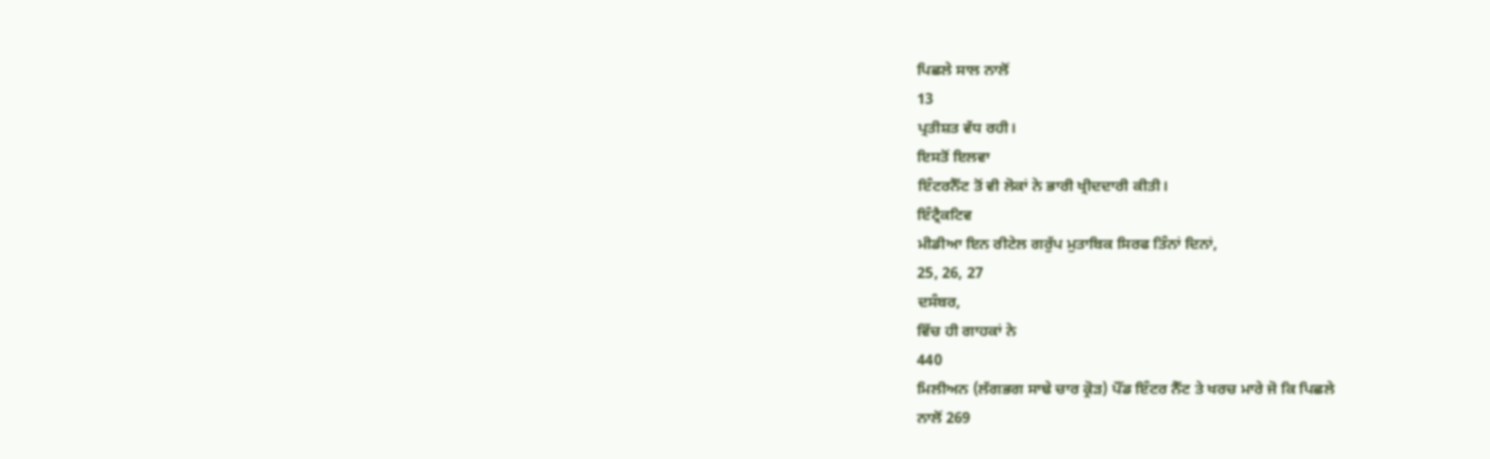ਪਿਛਲੇ ਸਾਲ ਨਾਲੋਂ
13
ਪ੍ਰਤੀਸ਼ਤ ਵੱਧ ਰਹੀ।
ਇਸਤੋਂ ਇਲਵਾ
ਇੰਟਰਨੈੱਟ ਤੋਂ ਵੀ ਲੋਕਾਂ ਨੇ ਭਾਰੀ ਖ੍ਰੀਦਦਾਰੀ ਕੀਤੀ।
ਇੰਟ੍ਰੈਕਟਿਵ
ਮੀਡੀਆ ਇਨ ਰੀਟੇਲ ਗਰੁੱਪ ਮੁਤਾਬਿਕ ਸਿਰਫ ਤਿੰਨਾਂ ਦਿਨਾਂ,
25, 26, 27
ਦਸੰਬਰ,
ਵਿੱਚ ਹੀ ਗਾਹਕਾਂ ਨੇ
440
ਮਿਲੀਅਨ (ਲੱਗਭਗ ਸਾਢੇ ਚਾਰ ਕ੍ਰੋੜ) ਪੌਂਡ ਇੰਟਰ ਨੈੱਟ ਤੇ ਖਰਚ ਮਾਰੇ ਜੋ ਕਿ ਪਿਛਲੇ
ਨਾਲੋਂ 269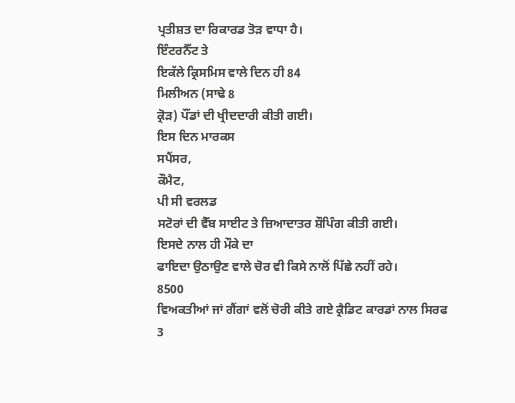ਪ੍ਰਤੀਸ਼ਤ ਦਾ ਰਿਕਾਰਡ ਤੋੜ ਵਾਧਾ ਹੈ।
ਇੰਟਰਨੈੱਟ ਤੇ
ਇਕੱਲੇ ਕ੍ਰਿਸਮਿਸ ਵਾਲੇ ਦਿਨ ਹੀ 84
ਮਿਲੀਅਨ (ਸਾਢੇ 8
ਕ੍ਰੋੜ) ਪੌਂਡਾਂ ਦੀ ਖ੍ਰੀਦਦਾਰੀ ਕੀਤੀ ਗਈ।
ਇਸ ਦਿਨ ਮਾਰਕਸ
ਸਪੈਂਸਰ,
ਕੌਮੈਟ,
ਪੀ ਸੀ ਵਰਲਡ
ਸਟੋਰਾਂ ਦੀ ਵੈੱਬ ਸਾਈਟ ਤੇ ਜ਼ਿਆਦਾਤਰ ਸ਼ੌਪਿੰਗ ਕੀਤੀ ਗਈ।
ਇਸਦੇ ਨਾਲ ਹੀ ਮੌਕੇ ਦਾ
ਫਾਇਦਾ ਉਠਾਉਣ ਵਾਲੇ ਚੋਰ ਵੀ ਕਿਸੇ ਨਾਲੋਂ ਪਿੱਛੇ ਨਹੀਂ ਰਹੇ।
8500
ਵਿਅਕਤੀਆਂ ਜਾਂ ਗੈਂਗਾਂ ਵਲੋਂ ਚੋਰੀ ਕੀਤੇ ਗਏ ਕ੍ਰੈਡਿਟ ਕਾਰਡਾਂ ਨਾਲ ਸਿਰਫ
3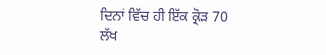ਦਿਨਾਂ ਵਿੱਚ ਹੀ ਇੱਕ ਕ੍ਰੋੜ 70
ਲੱਖ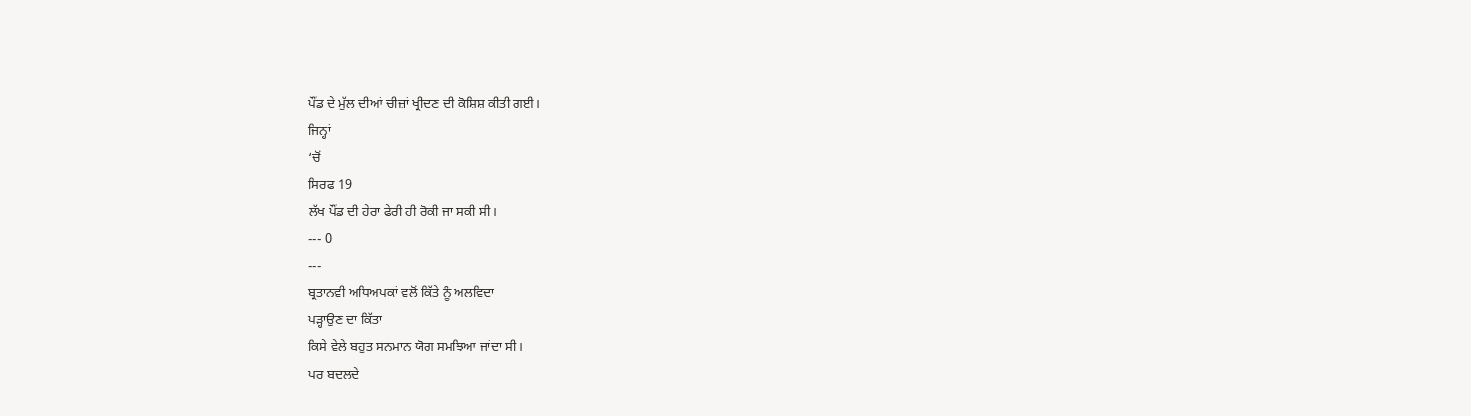ਪੌਂਡ ਦੇ ਮੁੱਲ ਦੀਆਂ ਚੀਜ਼ਾਂ ਖ੍ਰੀਦਣ ਦੀ ਕੋਸ਼ਿਸ਼ ਕੀਤੀ ਗਈ।
ਜਿਨ੍ਹਾਂ
‘ਚੋਂ
ਸਿਰਫ 19
ਲੱਖ ਪੌਂਡ ਦੀ ਹੇਰਾ ਫੇਰੀ ਹੀ ਰੋਕੀ ਜਾ ਸਕੀ ਸੀ।
--- 0
---
ਬ੍ਰਤਾਨਵੀ ਅਧਿਅਪਕਾਂ ਵਲੋਂ ਕਿੱਤੇ ਨੂੰ ਅਲਵਿਦਾ
ਪੜ੍ਹਾਉਣ ਦਾ ਕਿੱਤਾ
ਕਿਸੇ ਵੇਲੇ ਬਹੁਤ ਸਨਮਾਨ ਯੋਗ ਸਮਝਿਆ ਜਾਂਦਾ ਸੀ।
ਪਰ ਬਦਲਦੇ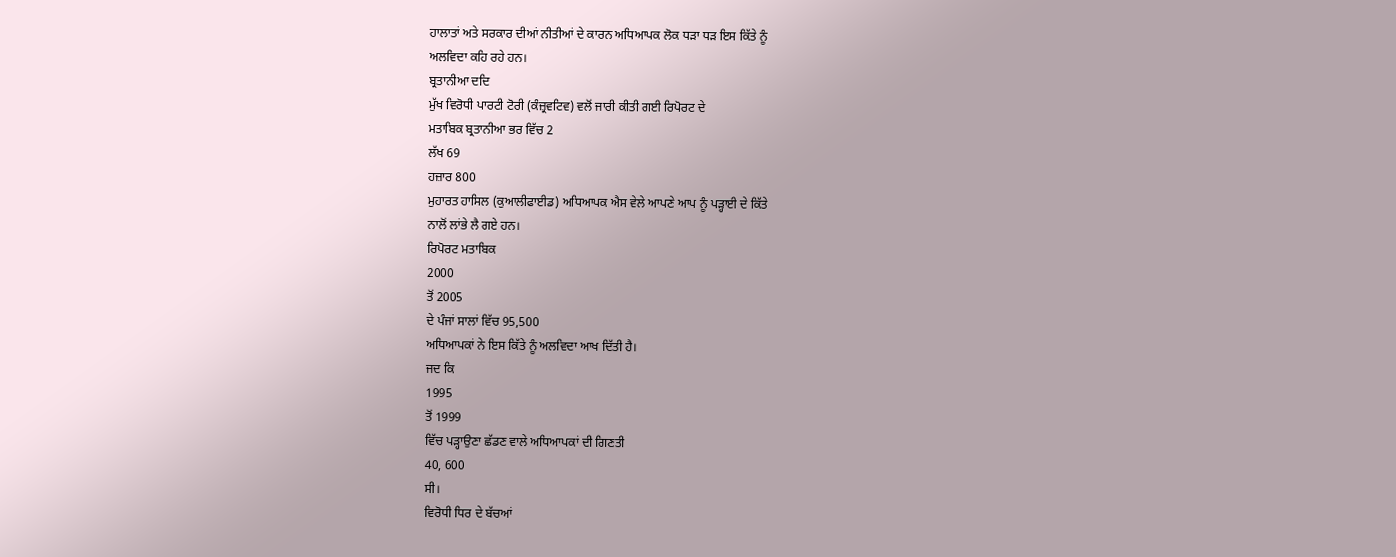ਹਾਲਾਤਾਂ ਅਤੇ ਸਰਕਾਰ ਦੀਆਂ ਨੀਤੀਆਂ ਦੇ ਕਾਰਨ ਅਧਿਆਪਕ ਲੋਕ ਧੜਾ ਧੜ ਇਸ ਕਿੱਤੇ ਨੂੰ
ਅਲਵਿਦਾ ਕਹਿ ਰਹੇ ਹਨ।
ਬ੍ਰਤਾਨੀਆ ਦਦਿ
ਮੁੱਖ ਵਿਰੋਧੀ ਪਾਰਟੀ ਟੋਰੀ (ਕੰਜ਼੍ਰਵਟਿਵ) ਵਲੋਂ ਜਾਰੀ ਕੀਤੀ ਗਈ ਰਿਪੋਰਟ ਦੇ
ਮਤਾਬਿਕ ਬ੍ਰਤਾਨੀਆ ਭਰ ਵਿੱਚ 2
ਲੱਖ 69
ਹਜ਼ਾਰ 800
ਮੁਹਾਰਤ ਹਾਸਿਲ (ਕੁਆਲੀਫਾਈਡ) ਅਧਿਆਪਕ ਐਸ ਵੇਲੇ ਆਪਣੇ ਆਪ ਨੂੰ ਪੜ੍ਹਾਈ ਦੇ ਕਿੱਤੇ
ਨਾਲੋਂ ਲਾਂਭੇ ਲੈ ਗਏ ਹਨ।
ਰਿਪੋਰਟ ਮਤਾਬਿਕ
2000
ਤੋਂ 2005
ਦੇ ਪੰਜਾਂ ਸਾਲਾਂ ਵਿੱਚ 95,500
ਅਧਿਆਪਕਾਂ ਨੇ ਇਸ ਕਿੱਤੇ ਨੂੰ ਅਲਵਿਦਾ ਆਖ ਦਿੱਤੀ ਹੈ।
ਜਦ ਕਿ
1995
ਤੋਂ 1999
ਵਿੱਚ ਪੜ੍ਹਾਉਣਾ ਛੱਡਣ ਵਾਲੇ ਅਧਿਆਪਕਾਂ ਦੀ ਗਿਣਤੀ
40, 600
ਸੀ।
ਵਿਰੋਧੀ ਧਿਰ ਦੇ ਬੱਚਆਂ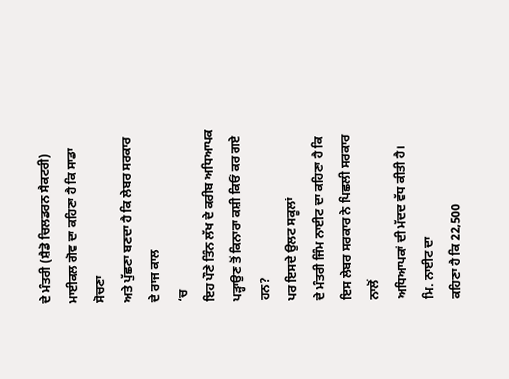ਦੇ ਮੰਤਰੀ (ਸ਼ੈਡੋ ਚਿਲਡਰਨ ਸੈਕਟਰੀ) ਮਾਈਕਲ ਗੋਵ ਦਾ ਕਹਿਣਾ ਹੈ ਕਿ ਸਾਡਾ ਸੋਚਣਾ
ਅਤੇ ਪੁੱਛਣਾ ਬਣਦਾ ਹੈ ਕਿ ਲੇਬਰ ਸਰਕਾਰ ਦੇ ਰਾਜ ਕਾਲ
‘ਚ
ਇਹ ਪੌਣੇ ਤਿੰਨ ਲੱਖ ਦੇ ਕਰੀਬ ਅਧਿਆਪਕ ਪੜ੍ਹਾਉਣ ਤੋਂ ਕਿਨਾਰਾ ਕਸ਼ੀ ਕਿਓਂ ਕਰ ਗਏ ਹਨ?
ਪਰ ਇਸਦੇ ਉਲਟ ਸਕੂਲਾਂ
ਦੇ ਮੰਤਰੀ ਜਿੰਮ ਨਾਈਟ ਦਾ ਕਹਿਣਾ ਹੈ ਕਿ ਇਸ ਲੇਬਰ ਸਰਕਾਰ ਨੇ ਪਿਛਲੀ ਸਰਕਾਰ ਨਾਲੋਂ
ਅਧਿਆਪਕਾਂ ਦੀ ਮੱਦਦ ਵੱਧ ਕੀਤੀ ਹੈ।
ਮਿ. ਨਾਈਟ ਦਾ
ਕਹਿਣਾ ਹੈ ਕਿ 22,500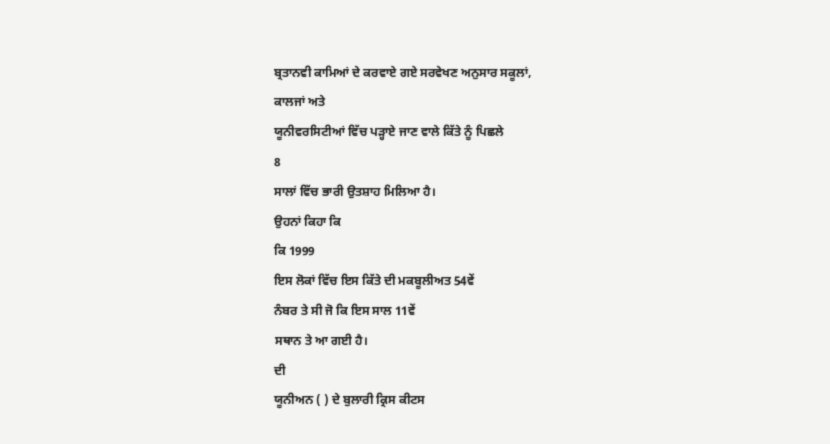ਬ੍ਰਤਾਨਵੀ ਕਾਮਿਆਂ ਦੇ ਕਰਵਾਏ ਗਏ ਸਰਵੇਖਣ ਅਨੁਸਾਰ ਸਕੂਲਾਂ,
ਕਾਲਜਾਂ ਅਤੇ
ਯੂਨੀਵਰਸਿਟੀਆਂ ਵਿੱਚ ਪੜ੍ਹਾਏ ਜਾਣ ਵਾਲੇ ਕਿੱਤੇ ਨੂੰ ਪਿਛਲੇ
8
ਸਾਲਾਂ ਵਿੱਚ ਭਾਰੀ ਉਤਸ਼ਾਹ ਮਿਲਿਆ ਹੈ।
ਉਹਨਾਂ ਕਿਹਾ ਕਿ
ਕਿ 1999
ਇਸ ਲੋਕਾਂ ਵਿੱਚ ਇਸ ਕਿੱਤੇ ਦੀ ਮਕਬੂਲੀਅਤ 54ਵੇਂ
ਨੰਬਰ ਤੇ ਸੀ ਜੋ ਕਿ ਇਸ ਸਾਲ 11ਵੇਂ
ਸਥਾਨ ਤੇ ਆ ਗਈ ਹੈ।
ਦੀ
ਯੂਨੀਅਨ ( ) ਦੇ ਬੁਲਾਰੀ ਕ੍ਰਿਸ ਕੀਟਸ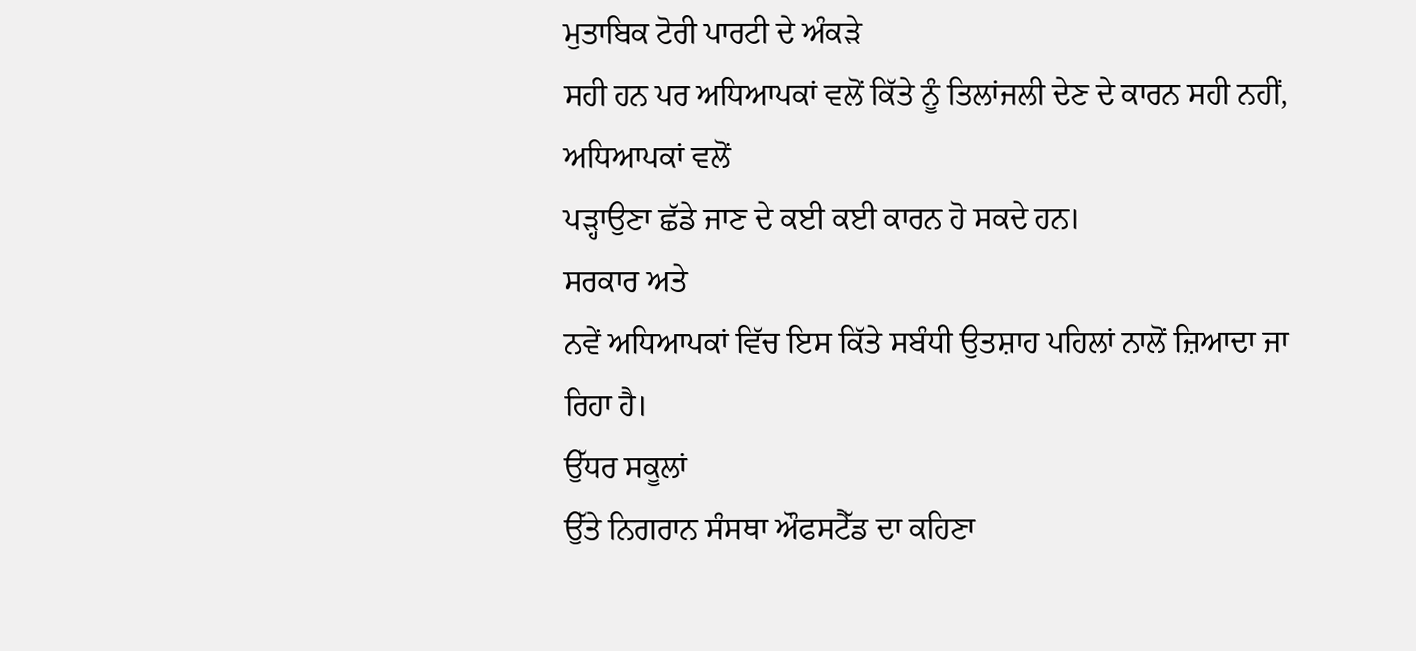ਮੁਤਾਬਿਕ ਟੋਰੀ ਪਾਰਟੀ ਦੇ ਅੰਕੜੇ
ਸਹੀ ਹਨ ਪਰ ਅਧਿਆਪਕਾਂ ਵਲੋਂ ਕਿੱਤੇ ਨੂੰ ਤਿਲਾਂਜਲੀ ਦੇਣ ਦੇ ਕਾਰਨ ਸਹੀ ਨਹੀਂ,
ਅਧਿਆਪਕਾਂ ਵਲੋਂ
ਪੜ੍ਹਾਉਣਾ ਛੱਡੇ ਜਾਣ ਦੇ ਕਈ ਕਈ ਕਾਰਨ ਹੋ ਸਕਦੇ ਹਨ।
ਸਰਕਾਰ ਅਤੇ
ਨਵੇਂ ਅਧਿਆਪਕਾਂ ਵਿੱਚ ਇਸ ਕਿੱਤੇ ਸਬੰਧੀ ਉਤਸ਼ਾਹ ਪਹਿਲਾਂ ਨਾਲੋਂ ਜ਼ਿਆਦਾ ਜਾ
ਰਿਹਾ ਹੈ।
ਉੱਧਰ ਸਕੂਲਾਂ
ਉੱਤੇ ਨਿਗਰਾਨ ਸੰਸਥਾ ਔਫਸਟੈੱਡ ਦਾ ਕਹਿਣਾ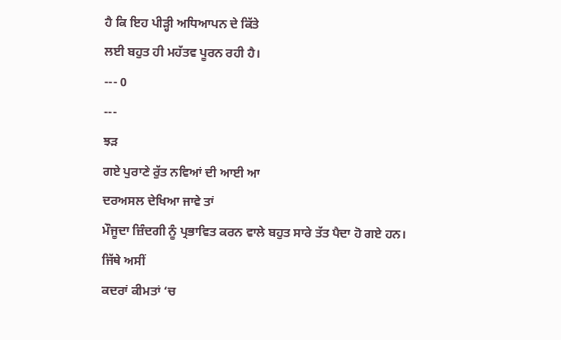ਹੈ ਕਿ ਇਹ ਪੀੜ੍ਹੀ ਅਧਿਆਪਨ ਦੇ ਕਿੱਤੇ
ਲਈ ਬਹੁਤ ਹੀ ਮਹੱਤਵ ਪੂਰਨ ਰਹੀ ਹੈ।
--- 0
---
ਝੜ
ਗਏ ਪੁਰਾਣੇ ਰੁੱਤ ਨਵਿਆਂ ਦੀ ਆਈ ਆ
ਦਰਅਸਲ ਦੇਖਿਆ ਜਾਵੇ ਤਾਂ
ਮੌਜੂਦਾ ਜ਼ਿੰਦਗੀ ਨੂੰ ਪ੍ਰਭਾਵਿਤ ਕਰਨ ਵਾਲੇ ਬਹੁਤ ਸਾਰੇ ਤੱਤ ਪੈਦਾ ਹੋ ਗਏ ਹਨ।
ਜਿੱਥੇ ਅਸੀਂ
ਕਦਰਾਂ ਕੀਮਤਾਂ ‘ਚ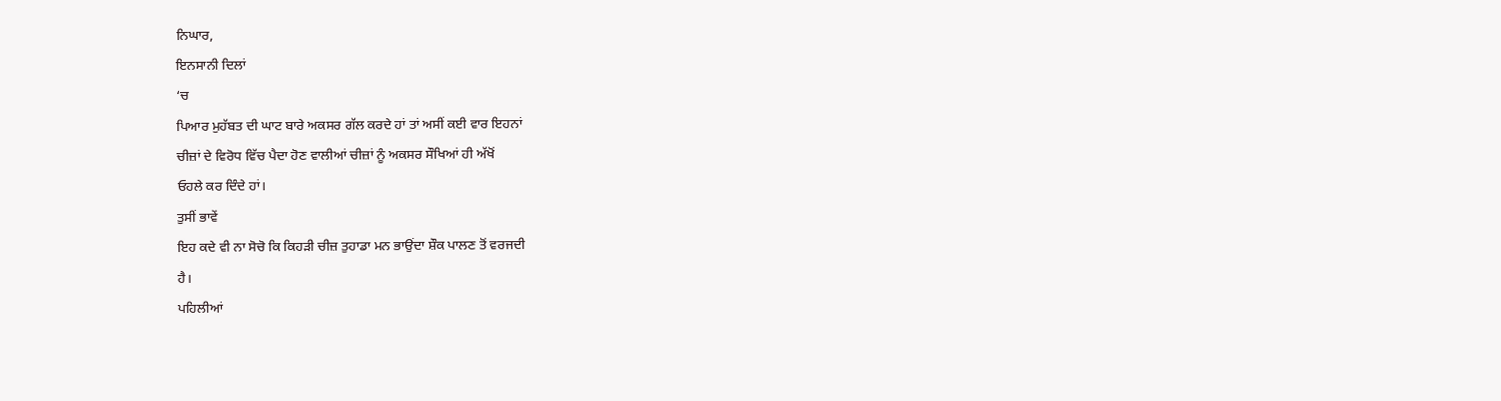ਨਿਘਾਰ,
ਇਨਸਾਨੀ ਦਿਲਾਂ
‘ਚ
ਪਿਆਰ ਮੁਹੱਬਤ ਦੀ ਘਾਟ ਬਾਰੇ ਅਕਸਰ ਗੱਲ ਕਰਦੇ ਹਾਂ ਤਾਂ ਅਸੀਂ ਕਈ ਵਾਰ ਇਹਨਾਂ
ਚੀਜ਼ਾਂ ਦੇ ਵਿਰੋਧ ਵਿੱਚ ਪੈਦਾ ਹੋਣ ਵਾਲੀਆਂ ਚੀਜ਼ਾਂ ਨੂੰ ਅਕਸਰ ਸੌਖਿਆਂ ਹੀ ਅੱਖੋਂ
ਓਹਲੇ ਕਰ ਦਿੰਦੇ ਹਾਂ।
ਤੁਸੀਂ ਭਾਵੇਂ
ਇਹ ਕਦੇ ਵੀ ਨਾ ਸੋਚੋ ਕਿ ਕਿਹੜੀ ਚੀਜ਼ ਤੁਹਾਡਾ ਮਨ ਭਾਉਂਦਾ ਸ਼ੌਕ ਪਾਲਣ ਤੋਂ ਵਰਜਦੀ
ਹੈ।
ਪਹਿਲੀਆਂ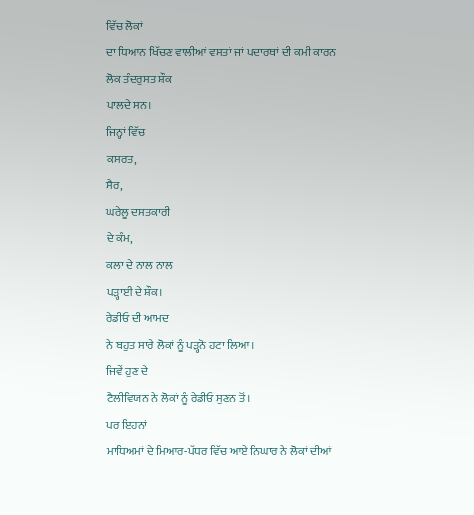ਵਿੱਚ ਲੋਕਾਂ
ਦਾ ਧਿਆਨ ਖਿੱਚਣ ਵਾਲੀਆਂ ਵਸਤਾਂ ਜਾਂ ਪਦਾਰਥਾਂ ਦੀ ਕਮੀ ਕਾਰਨ ਲੋਕ ਤੰਦਰੁਸਤ ਸ਼ੌਕ
ਪਾਲਦੇ ਸਨ।
ਜਿਨ੍ਹਾਂ ਵਿੱਚ
ਕਸਰਤ,
ਸੈਰ,
ਘਰੇਲੂ ਦਸਤਕਾਰੀ
ਦੇ ਕੰਮ,
ਕਲਾ ਦੇ ਨਾਲ ਨਾਲ
ਪੜ੍ਹਾਈ ਦੇ ਸ਼ੌਕ।
ਰੇਡੀਓ ਦੀ ਆਮਦ
ਨੇ ਬਹੁਤ ਸਾਰੇ ਲੋਕਾਂ ਨੂੰ ਪੜ੍ਹਨੋ ਹਟਾ ਲਿਆ।
ਜਿਵੇਂ ਹੁਣ ਦੇ
ਟੈਲੀਵਿਯਨ ਨੇ ਲੋਕਾਂ ਨੂੰ ਰੇਡੀਓ ਸੁਣਨ ਤੋਂ।
ਪਰ ਇਹਨਾਂ
ਮਾਧਿਅਮਾਂ ਦੇ ਮਿਆਰ-ਪੱਧਰ ਵਿੱਚ ਆਏ ਨਿਘਾਰ ਨੇ ਲੋਕਾਂ ਦੀਆਂ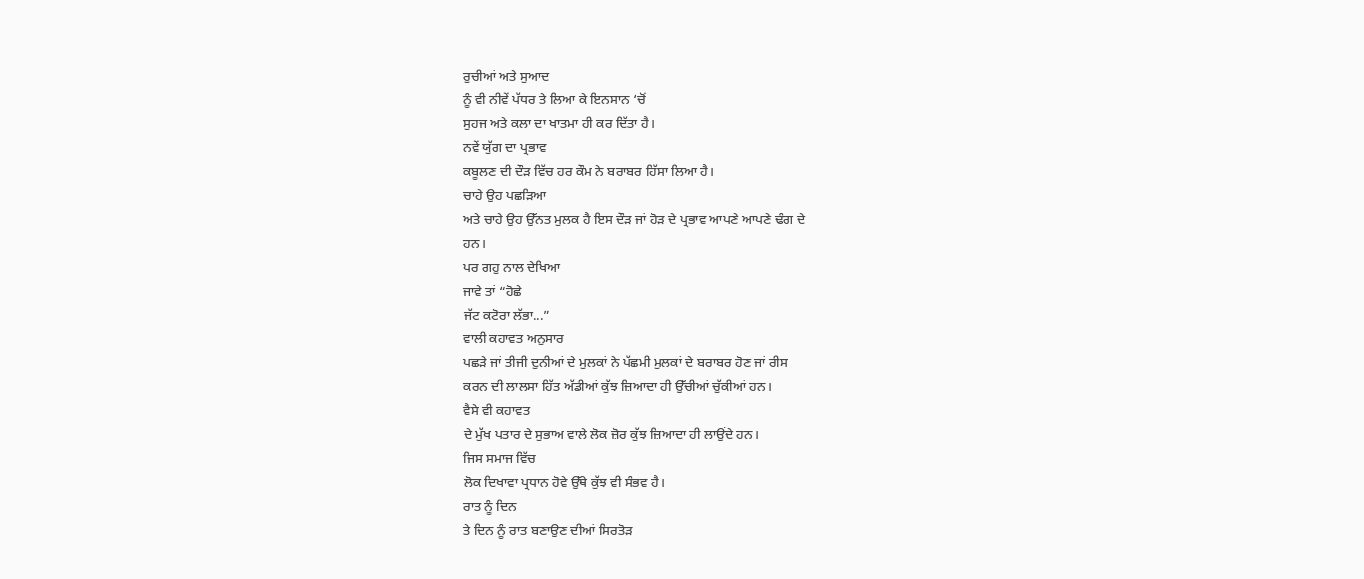ਰੁਚੀਆਂ ਅਤੇ ਸੁਆਦ
ਨੂੰ ਵੀ ਨੀਵੇਂ ਪੱਧਰ ਤੇ ਲਿਆ ਕੇ ਇਨਸਾਨ ‘ਚੋਂ
ਸੁਹਜ ਅਤੇ ਕਲਾ ਦਾ ਖਾਤਮਾ ਹੀ ਕਰ ਦਿੱਤਾ ਹੈ।
ਨਵੇਂ ਯੁੱਗ ਦਾ ਪ੍ਰਭਾਵ
ਕਬੂਲਣ ਦੀ ਦੌੜ ਵਿੱਚ ਹਰ ਕੌਮ ਨੇ ਬਰਾਬਰ ਹਿੱਸਾ ਲਿਆ ਹੈ।
ਚਾਹੇ ਉਹ ਪਛੜਿਆ
ਅਤੇ ਚਾਹੇ ਉਹ ਉੱਨਤ ਮੁਲਕ ਹੈ ਇਸ ਦੌੜ ਜਾਂ ਹੋੜ ਦੇ ਪ੍ਰਭਾਵ ਆਪਣੇ ਆਪਣੇ ਢੰਗ ਦੇ
ਹਨ।
ਪਰ ਗਹੁ ਨਾਲ ਦੇਖਿਆ
ਜਾਵੇ ਤਾਂ “ਹੋਛੇ
ਜੱਟ ਕਟੋਰਾ ਲੱਭਾ...”
ਵਾਲੀ ਕਹਾਵਤ ਅਨੁਸਾਰ
ਪਛੜੇ ਜਾਂ ਤੀਜੀ ਦੁਨੀਆਂ ਦੇ ਮੁਲਕਾਂ ਨੇ ਪੱਛਮੀ ਮੁਲਕਾਂ ਦੇ ਬਰਾਬਰ ਹੋਣ ਜਾਂ ਰੀਸ
ਕਰਨ ਦੀ ਲਾਲਸਾ ਹਿੱਤ ਅੱਡੀਆਂ ਕੁੱਝ ਜ਼ਿਆਦਾ ਹੀ ਉੱਚੀਆਂ ਚੁੱਕੀਆਂ ਹਨ।
ਵੈਸੇ ਵੀ ਕਹਾਵਤ
ਦੇ ਮੁੱਖ ਪਤਾਰ ਦੇ ਸੁਭਾਅ ਵਾਲੇ ਲੋਕ ਜ਼ੋਰ ਕੁੱਝ ਜ਼ਿਆਦਾ ਹੀ ਲਾਉਂਦੇ ਹਨ।
ਜਿਸ ਸਮਾਜ ਵਿੱਚ
ਲੋਕ ਦਿਖਾਵਾ ਪ੍ਰਧਾਨ ਹੋਵੇ ਉੱਥੇ ਕੁੱਝ ਵੀ ਸੰਭਵ ਹੈ।
ਰਾਤ ਨੂੰ ਦਿਨ
ਤੇ ਦਿਨ ਨੂੰ ਰਾਤ ਬਣਾਉਣ ਦੀਆਂ ਸਿਰਤੋੜ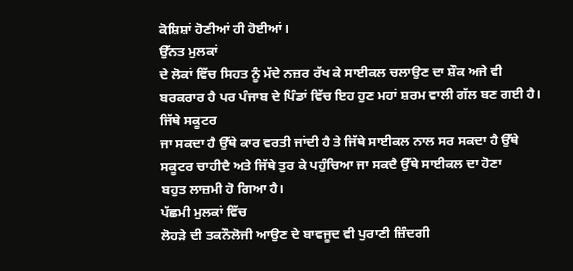ਕੋਸ਼ਿਸ਼ਾਂ ਹੋਣੀਆਂ ਹੀ ਹੋਈਆਂ।
ਉੱਨਤ ਮੁਲਕਾਂ
ਦੇ ਲੋਕਾਂ ਵਿੱਚ ਸਿਹਤ ਨੂੰ ਮੱਦੇ ਨਜ਼ਰ ਰੱਖ ਕੇ ਸਾਈਕਲ ਚਲਾਉਣ ਦਾ ਸ਼ੌਕ ਅਜੇ ਵੀ
ਬਰਕਰਾਰ ਹੈ ਪਰ ਪੰਜਾਬ ਦੇ ਪਿੰਡਾਂ ਵਿੱਚ ਇਹ ਹੁਣ ਮਹਾਂ ਸ਼ਰਮ ਵਾਲੀ ਗੱਲ ਬਣ ਗਈ ਹੈ।
ਜਿੱਥੇ ਸਕੂਟਰ
ਜਾ ਸਕਦਾ ਹੈ ਉੱਥੇ ਕਾਰ ਵਰਤੀ ਜਾਂਦੀ ਹੈ ਤੇ ਜਿੱਥੇ ਸਾਈਕਲ ਨਾਲ ਸਰ ਸਕਦਾ ਹੈ ਉੱਥੇ
ਸਕੂਟਰ ਚਾਹੀਦੈ ਅਤੇ ਜਿੱਥੇ ਤੁਰ ਕੇ ਪਹੁੰਚਿਆ ਜਾ ਸਕਦੈ ਉੱਥੇ ਸਾਈਕਲ ਦਾ ਹੋਣਾ
ਬਹੁਤ ਲਾਜ਼ਮੀ ਹੋ ਗਿਆ ਹੈ।
ਪੱਛਮੀ ਮੁਲਕਾਂ ਵਿੱਚ
ਲੋਹੜੇ ਦੀ ਤਕਨੌਲੋਜੀ ਆਉਣ ਦੇ ਬਾਵਜੂਦ ਵੀ ਪੁਰਾਣੀ ਜ਼ਿੰਦਗੀ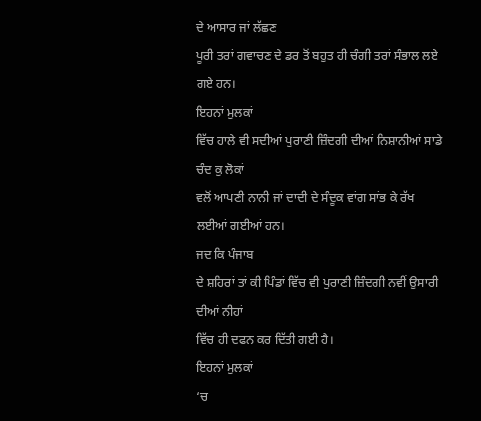ਦੇ ਆਸਾਰ ਜਾਂ ਲੱਛਣ
ਪੂਰੀ ਤਰਾਂ ਗਵਾਚਣ ਦੇ ਡਰ ਤੋਂ ਬਹੁਤ ਹੀ ਚੰਗੀ ਤਰਾਂ ਸੰਭਾਲ ਲਏ ਗਏ ਹਨ।
ਇਹਨਾਂ ਮੁਲਕਾਂ
ਵਿੱਚ ਹਾਲੇ ਵੀ ਸਦੀਆਂ ਪੁਰਾਣੀ ਜ਼ਿੰਦਗੀ ਦੀਆਂ ਨਿਸ਼ਾਨੀਆਂ ਸਾਡੇ ਚੰਦ ਕੁ ਲੋਕਾਂ
ਵਲੋਂ ਆਪਣੀ ਨਾਨੀ ਜਾਂ ਦਾਦੀ ਦੇ ਸੰਦੂਕ ਵਾਂਗ ਸਾਂਭ ਕੇ ਰੱਖ ਲਈਆਂ ਗਈਆਂ ਹਨ।
ਜਦ ਕਿ ਪੰਜਾਬ
ਦੇ ਸ਼ਹਿਰਾਂ ਤਾਂ ਕੀ ਪਿੰਡਾਂ ਵਿੱਚ ਵੀ ਪੁਰਾਣੀ ਜ਼ਿੰਦਗੀ ਨਵੀਂ ਉਸਾਰੀ ਦੀਆਂ ਨੀਹਾਂ
ਵਿੱਚ ਹੀ ਦਫਨ ਕਰ ਦਿੱਤੀ ਗਈ ਹੈ।
ਇਹਨਾਂ ਮੁਲਕਾਂ
‘ਚ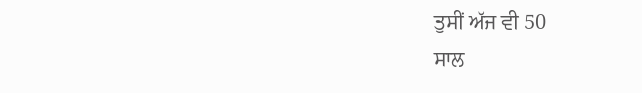ਤੁਸੀਂ ਅੱਜ ਵੀ 50
ਸਾਲ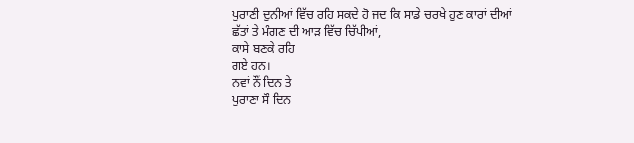ਪੁਰਾਣੀ ਦੁਨੀਆਂ ਵਿੱਚ ਰਹਿ ਸਕਦੇ ਹੋ ਜਦ ਕਿ ਸਾਡੇ ਚਰਖੇ ਹੁਣ ਕਾਰਾਂ ਦੀਆਂ
ਛੱਤਾਂ ਤੇ ਮੰਗਣ ਦੀ ਆੜ ਵਿੱਚ ਚਿੱਪੀਆਂ,
ਕਾਸੇ ਬਣਕੇ ਰਹਿ
ਗਏ ਹਨ।
ਨਵਾਂ ਨੌਂ ਦਿਨ ਤੇ
ਪੁਰਾਣਾ ਸੌ ਦਿਨ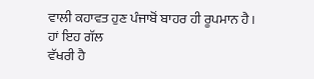ਵਾਲੀ ਕਹਾਵਤ ਹੁਣ ਪੰਜਾਬੋਂ ਬਾਹਰ ਹੀ ਰੂਪਮਾਨ ਹੈ।
ਹਾਂ ਇਹ ਗੱਲ
ਵੱਖਰੀ ਹੈ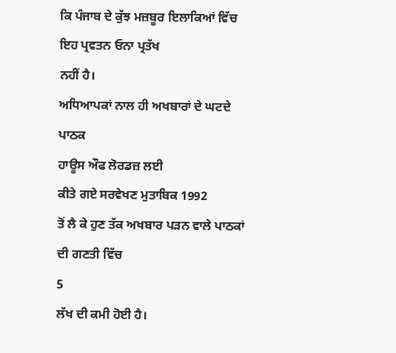ਕਿ ਪੰਜਾਬ ਦੇ ਕੁੱਝ ਮਜ਼ਬੂਰ ਇਲਾਕਿਆਂ ਵਿੱਚ ਇਹ ਪ੍ਰਵਤਨ ਓਨਾ ਪ੍ਰਤੱਖ
ਨਹੀਂ ਹੈ।
ਅਧਿਆਪਕਾਂ ਨਾਲ ਹੀ ਅਖਬਾਰਾਂ ਦੇ ਘਟਦੇ ਪਾਠਕ
ਹਾਊਸ ਔਫ ਲੋਰਡਜ਼ ਲਈ
ਕੀਤੇ ਗਏ ਸਰਵੇਖਣ ਮੁਤਾਬਿਕ 1992
ਤੋਂ ਲੈ ਕੇ ਹੁਣ ਤੱਕ ਅਖਬਾਰ ਪੜਨ ਵਾਲੇ ਪਾਠਕਾਂ ਦੀ ਗਣਤੀ ਵਿੱਚ
5
ਲੱਖ ਦੀ ਕਮੀ ਹੋਈ ਹੈ।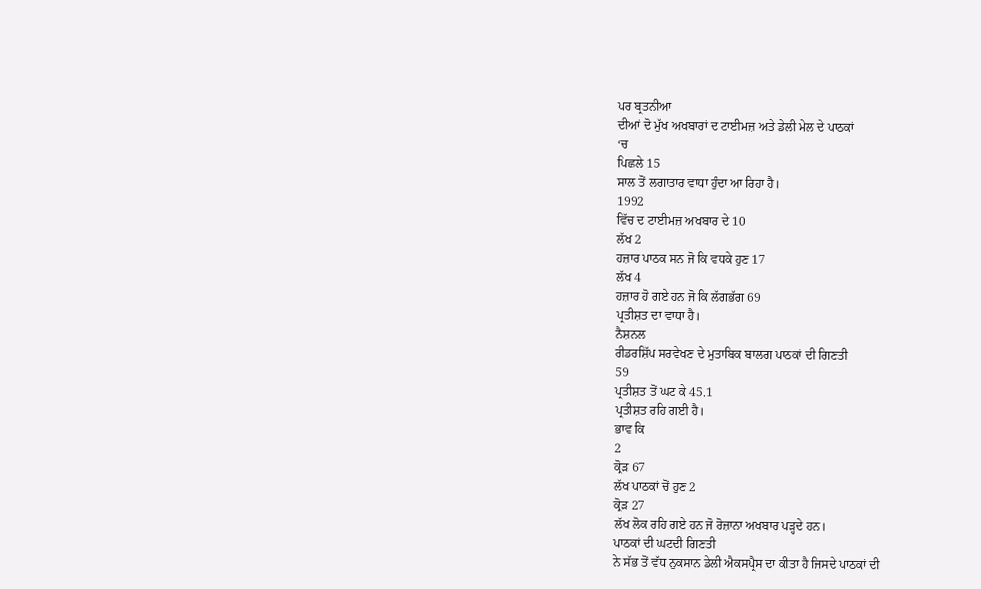ਪਰ ਬ੍ਰਤਨੀਆ
ਦੀਆਂ ਦੋ ਮੁੱਖ ਅਖਬਾਰਾਂ ਦ ਟਾਈਮਜ਼ ਅਤੇ ਡੇਲੀ ਮੇਲ ਦੇ ਪਾਠਕਾਂ
‘ਚ
ਪਿਛਲੇ 15
ਸਾਲ ਤੋਂ ਲਗਾਤਾਰ ਵਾਧਾ ਹੁੰਦਾ ਆ ਰਿਹਾ ਹੈ।
1992
ਵਿੱਚ ਦ ਟਾਈਮਜ਼ ਅਖਬਾਰ ਦੇ 10
ਲੱਖ 2
ਹਜ਼ਾਰ ਪਾਠਕ ਸਨ ਜੋ ਕਿ ਵਧਕੇ ਹੁਣ 17
ਲੱਖ 4
ਹਜ਼ਾਰ ਹੋ ਗਏ ਹਨ ਜੋ ਕਿ ਲੱਗਭੱਗ 69
ਪ੍ਰਤੀਸ਼ਤ ਦਾ ਵਾਧਾ ਹੈ।
ਨੈਸ਼ਨਲ
ਰੀਡਰਸ਼ਿੱਪ ਸਰਵੇਖਣ ਦੇ ਮੁਤਾਬਿਕ ਬਾਲਗ ਪਾਠਕਾਂ ਦੀ ਗਿਣਤੀ
59
ਪ੍ਰਤੀਸ਼ਤ ਤੋਂ ਘਟ ਕੇ 45.1
ਪ੍ਰਤੀਸ਼ਤ ਰਹਿ ਗਈ ਹੈ।
ਭਾਵ ਕਿ
2
ਕ੍ਰੋੜ 67
ਲੱਖ ਪਾਠਕਾਂ ਚੋਂ ਹੁਣ 2
ਕ੍ਰੋੜ 27
ਲੱਖ ਲੋਕ ਰਹਿ ਗਏ ਹਨ ਜੋ ਰੋਜ਼ਾਨਾ ਅਖਬਾਰ ਪੜ੍ਹਦੇ ਹਨ।
ਪਾਠਕਾਂ ਦੀ ਘਟਦੀ ਗਿਣਤੀ
ਨੇ ਸੱਭ ਤੋਂ ਵੱਧ ਨੁਕਸਾਨ ਡੇਲੀ ਐਕਸਪ੍ਰੈਸ ਦਾ ਕੀਤਾ ਹੈ ਜਿਸਦੇ ਪਾਠਕਾਂ ਦੀ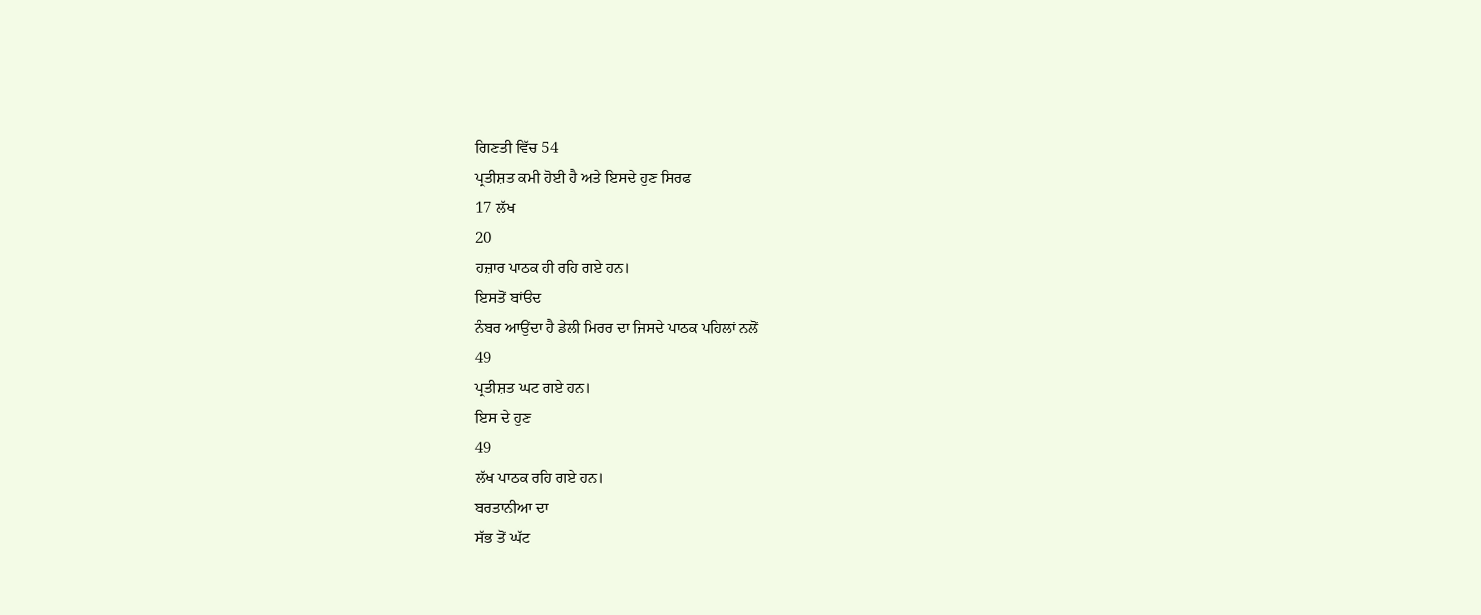ਗਿਣਤੀ ਵਿੱਚ 54
ਪ੍ਰਤੀਸ਼ਤ ਕਮੀ ਹੋਈ ਹੈ ਅਤੇ ਇਸਦੇ ਹੁਣ ਸਿਰਫ
17 ਲੱਖ
20
ਹਜ਼ਾਰ ਪਾਠਕ ਹੀ ਰਹਿ ਗਏ ਹਨ।
ਇਸਤੋਂ ਬਾਂੳਦ
ਨੰਬਰ ਆਉਂਦਾ ਹੈ ਡੇਲੀ ਮਿਰਰ ਦਾ ਜਿਸਦੇ ਪਾਠਕ ਪਹਿਲਾਂ ਨਲੋਂ
49
ਪ੍ਰਤੀਸ਼ਤ ਘਟ ਗਏ ਹਨ।
ਇਸ ਦੇ ਹੁਣ
49
ਲੱਖ ਪਾਠਕ ਰਹਿ ਗਏ ਹਨ।
ਬਰਤਾਨੀਆ ਦਾ
ਸੱਭ ਤੋਂ ਘੱਟ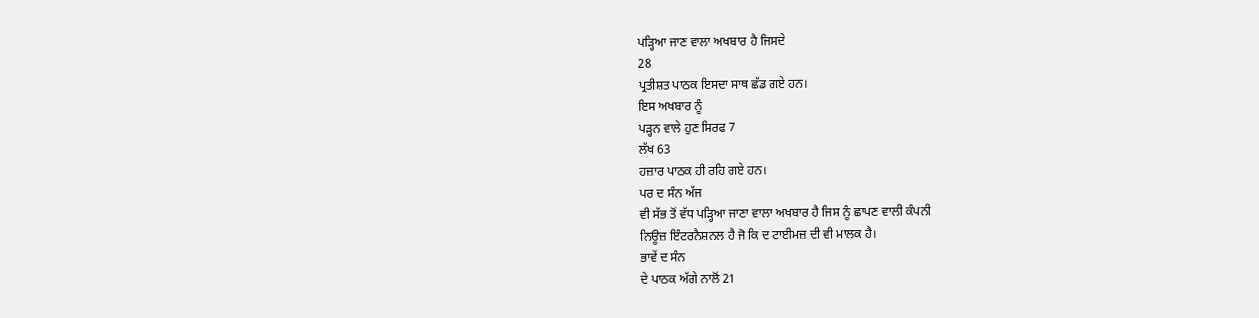ਪੜ੍ਹਿਆ ਜਾਣ ਵਾਲਾ ਅਖਬਾਰ ਹੈ ਜਿਸਦੇ
28
ਪ੍ਰਤੀਸ਼ਤ ਪਾਠਕ ਇਸਦਾ ਸਾਥ ਛੱਡ ਗਏ ਹਨ।
ਇਸ ਅਖਬਾਰ ਨੂੰ
ਪੜ੍ਹਨ ਵਾਲੇ ਹੁਣ ਸਿਰਫ 7
ਲੱਖ 63
ਹਜ਼ਾਰ ਪਾਠਕ ਹੀ ਰਹਿ ਗਏ ਹਨ।
ਪਰ ਦ ਸੰਨ ਅੱਜ
ਵੀ ਸੱਭ ਤੋਂ ਵੱਧ ਪੜ੍ਹਿਆ ਜਾਣਾ ਵਾਲਾ ਅਖਬਾਰ ਹੈ ਜਿਸ ਨੂੰ ਛਾਪਣ ਵਾਲੀ ਕੰਪਨੀ
ਨਿਊਜ਼ ਇੰਟਰਨੈਸ਼ਨਲ ਹੈ ਜੋ ਕਿ ਦ ਟਾਈਮਜ਼ ਦੀ ਵੀ ਮਾਲਕ ਹੈ।
ਭਾਵੇਂ ਦ ਸੰਨ
ਦੇ ਪਾਠਕ ਅੱਗੇ ਨਾਲੋਂ 21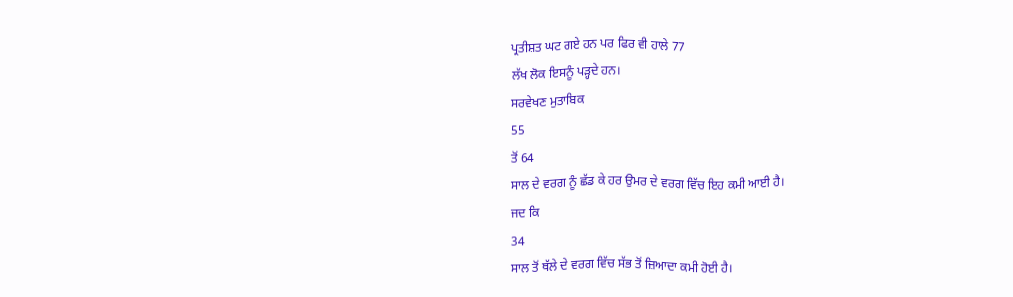ਪ੍ਰਤੀਸ਼ਤ ਘਟ ਗਏ ਹਨ ਪਰ ਫਿਰ ਵੀ ਹਾਲੇ 77
ਲੱਖ ਲੋਕ ਇਸਨੂੰ ਪੜ੍ਹਦੇ ਹਨ।
ਸਰਵੇਖਣ ਮੁਤਾਬਿਕ
55
ਤੋਂ 64
ਸਾਲ ਦੇ ਵਰਗ ਨੂੰ ਛੱਡ ਕੇ ਹਰ ਉਮਰ ਦੇ ਵਰਗ ਵਿੱਚ ਇਹ ਕਮੀ ਆਈ ਹੈ।
ਜਦ ਕਿ
34
ਸਾਲ ਤੋਂ ਥੱਲੇ ਦੇ ਵਰਗ ਵਿੱਚ ਸੱਭ ਤੋਂ ਜ਼ਿਆਦਾ ਕਮੀ ਹੋਈ ਹੈ।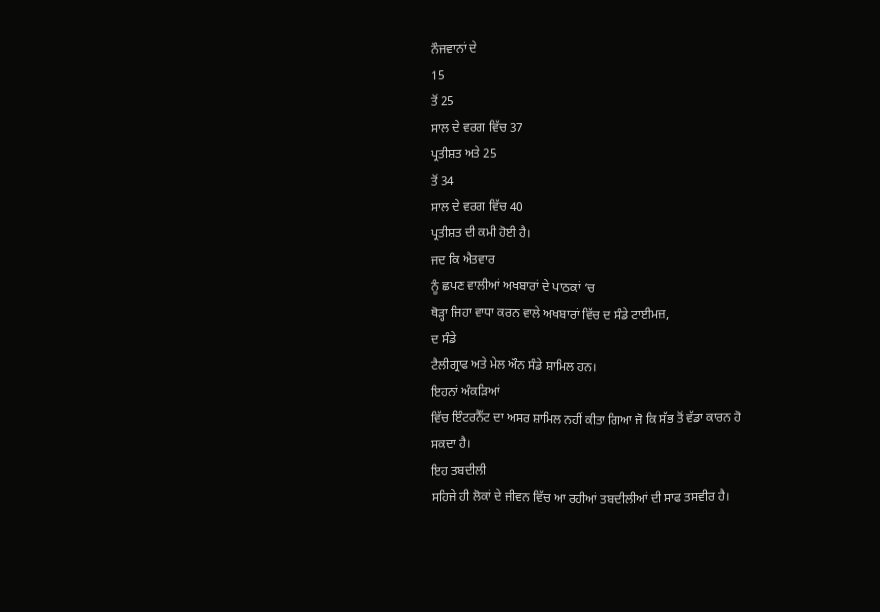ਨੌਜਵਾਨਾਂ ਦੇ
15
ਤੋਂ 25
ਸਾਲ ਦੇ ਵਰਗ ਵਿੱਚ 37
ਪ੍ਰਤੀਸ਼ਤ ਅਤੇ 25
ਤੋਂ 34
ਸਾਲ ਦੇ ਵਰਗ ਵਿੱਚ 40
ਪ੍ਰਤੀਸ਼ਤ ਦੀ ਕਮੀ ਹੋਈ ਹੈ।
ਜਦ ਕਿ ਐਤਵਾਰ
ਨੂੰ ਛਪਣ ਵਾਲੀਆਂ ਅਖਬਾਰਾਂ ਦੇ ਪਾਠਕਾਂ ‘ਚ
ਥੋੜ੍ਹਾ ਜਿਹਾ ਵਾਧਾ ਕਰਨ ਵਾਲੇ ਅਖਬਾਰਾਂ ਵਿੱਚ ਦ ਸੰਡੇ ਟਾਈਮਜ਼,
ਦ ਸੰਡੇ
ਟੈਲੀਗ੍ਰਾਫ ਅਤੇ ਮੇਲ ਔਨ ਸੰਡੇ ਸ਼ਾਮਿਲ ਹਨ।
ਇਹਨਾਂ ਅੰਕੜਿਆਂ
ਵਿੱਚ ਇੰਟਰਨੈੱਟ ਦਾ ਅਸਰ ਸ਼ਾਮਿਲ ਨਹੀਂ ਕੀਤਾ ਗਿਆ ਜੋ ਕਿ ਸੱਭ ਤੋਂ ਵੱਡਾ ਕਾਰਨ ਹੋ
ਸਕਦਾ ਹੈ।
ਇਹ ਤਬਦੀਲੀ
ਸਹਿਜੇ ਹੀ ਲੋਕਾਂ ਦੇ ਜੀਵਨ ਵਿੱਚ ਆ ਰਹੀਆਂ ਤਬਦੀਲੀਆਂ ਦੀ ਸਾਫ ਤਸਵੀਰ ਹੈ।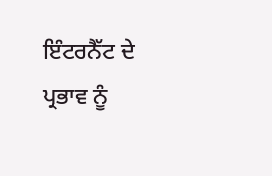ਇੰਟਰਨੈੱਟ ਦੇ
ਪ੍ਰਭਾਵ ਨੂੰ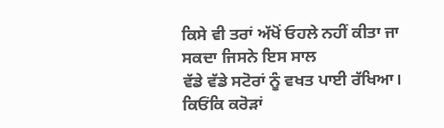ਕਿਸੇ ਵੀ ਤਰਾਂ ਅੱਖੋਂ ਓਹਲੇ ਨਹੀਂ ਕੀਤਾ ਜਾ ਸਕਦਾ ਜਿਸਨੇ ਇਸ ਸਾਲ
ਵੱਡੇ ਵੱਡੇ ਸਟੋਰਾਂ ਨੂੰ ਵਖਤ ਪਾਈ ਰੱਖਿਆ।
ਕਿਓਂਕਿ ਕਰੋੜਾਂ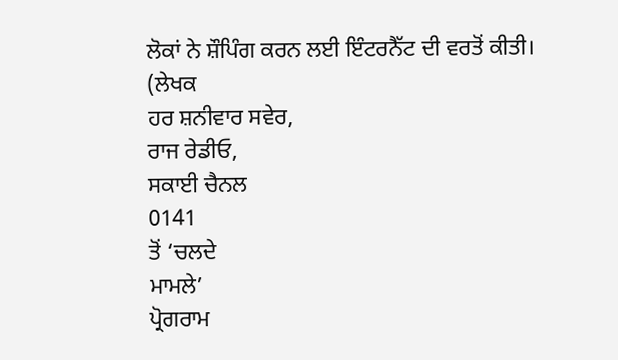ਲੋਕਾਂ ਨੇ ਸ਼ੌਪਿੰਗ ਕਰਨ ਲਈ ਇੰਟਰਨੈੱਟ ਦੀ ਵਰਤੋਂ ਕੀਤੀ।
(ਲੇਖਕ
ਹਰ ਸ਼ਨੀਵਾਰ ਸਵੇਰ,
ਰਾਜ ਰੇਡੀਓ,
ਸਕਾਈ ਚੈਨਲ
0141
ਤੋਂ ‘ਚਲਦੇ
ਮਾਮਲੇ’
ਪ੍ਰੋਗਰਾਮ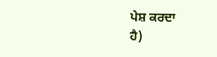ਪੇਸ਼ ਕਰਦਾ
ਹੈ)